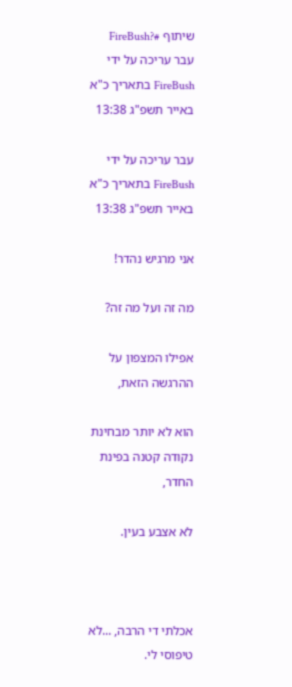שיתוף #?FireBush
עבר עריכה על ידי FireBush בתאריך כ"א באייר תשפ"ג 13:38

עבר עריכה על ידי FireBush בתאריך כ"א באייר תשפ"ג 13:38

אני מרגיש נהדר!

מה זה ועל מה זה?

אפילו המצפון על ההרגשה הזאת,

הוא לא יותר מבחינת נקודה קטנה בפינת החדר,

לא אצבע בעין.



אכלתי די הרבה, ...לא טיפוסי לי.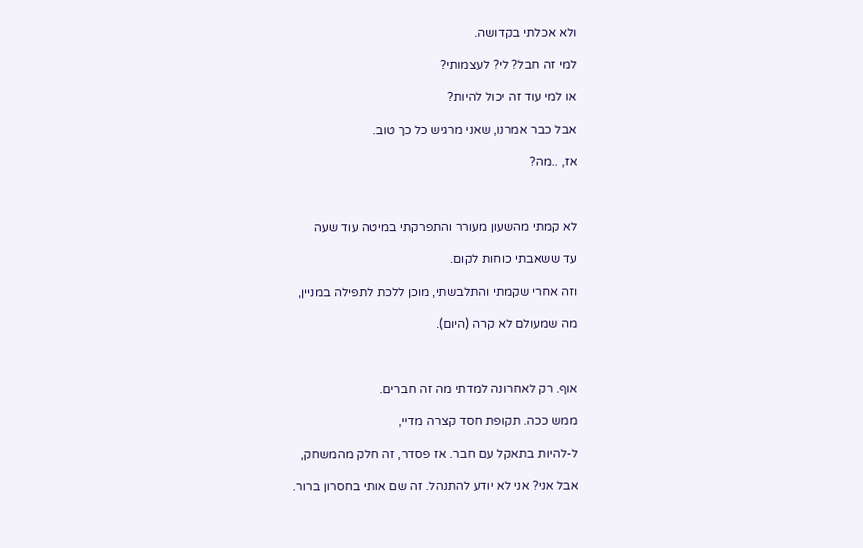ולא אכלתי בקדושה.

למי זה חבל? לי? לעצמותי?

או למי עוד זה יכול להיות?

אבל כבר אמרנו, שאני מרגיש כל כך טוב.

אז, ..מה?



לא קמתי מהשעון מעורר והתפרקתי במיטה עוד שעה

עד ששאבתי כוחות לקום.

וזה אחרי שקמתי והתלבשתי, מוכן ללכת לתפילה במניין,

מה שמעולם לא קרה (היום).



אוף. רק לאחרונה למדתי מה זה חברים.

ממש ככה. תקופת חסד קצרה מדיי,

ל-להיות בתאקל עם חבר. אז פסדר, זה חלק מהמשחק,

אבל אני? אני לא יודע להתנהל. זה שם אותי בחסרון ברור.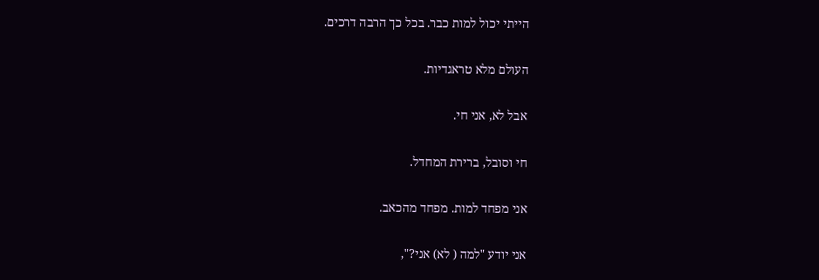הייתי יכול למות כבר. בכל כך הרבה דרכים.

העולם מלא טראגדיות.

אבל לא, אני חי.

חי וסובל, ברירת המחדל.

אני מפחד למות. מפחד מהכאב.

אני יודע "למה ( לא) אני?",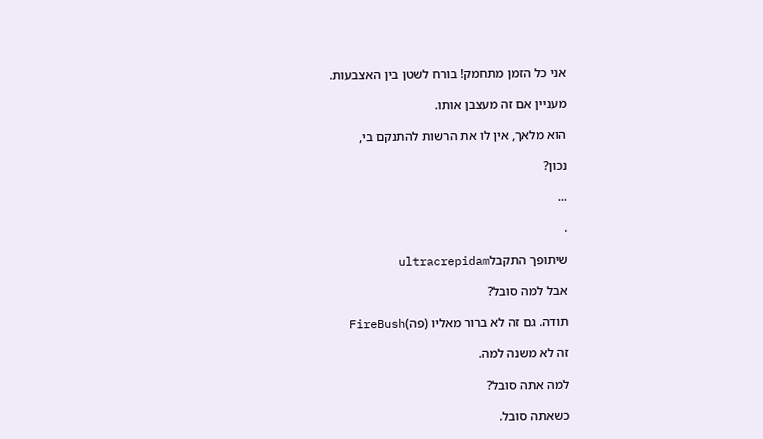אני כל הזמן מתחמק! בורח לשטן בין האצבעות.

מעניין אם זה מעצבן אותו.

הוא מלאך, אין לו את הרשות להתנקם בי,

נכון?

...

.

שיתופך התקבלultracrepidam

אבל למה סובל?

תודה. גם זה לא ברור מאליו (פה)FireBush

זה לא משנה למה.

למה אתה סובל?

כשאתה סובל.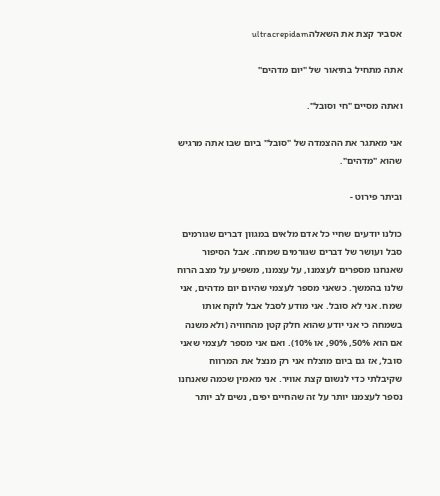אסביר קצת את השאלהultracrepidam

אתה מתחיל בתיאור של "יום מדהים"

ואתה מסיים "חי וסובל".

אני מאתגר את ההצמדה של "סובל" ביום שבו אתה מרגיש שהוא "מדהים".

וביתר פירוט -

כולנו יודעים שחיי כל אדם מלאים במגוון דברים שגורמים סבל ועושר של דברים שגורמים שמחה. אבל הסיפור שאנחנו מספרים לעצמנו, על עצמנו, משפיע על מצב הרוח שלנו בהמשך. כשאני מספר לעצמי שהיום יום מדהים, אני שמח. אני לא סובל. אני מודע לסבל אבל לוקח אותו בשמחה כי אני יודע שהוא חלק קטן מהחוויה (ולא משנה אם הוא 50%, 90%, או 10%). ואם אני מספר לעצמי שאני סובל, אז גם ביום מוצלח אני רק מנצל את המרווח שקיבלתי כדי לנשום קצת אוויר. אני מאמין שכמה שאנחנו נספר לעצמנו יותר על זה שהחיים יפים, נשים לב יותר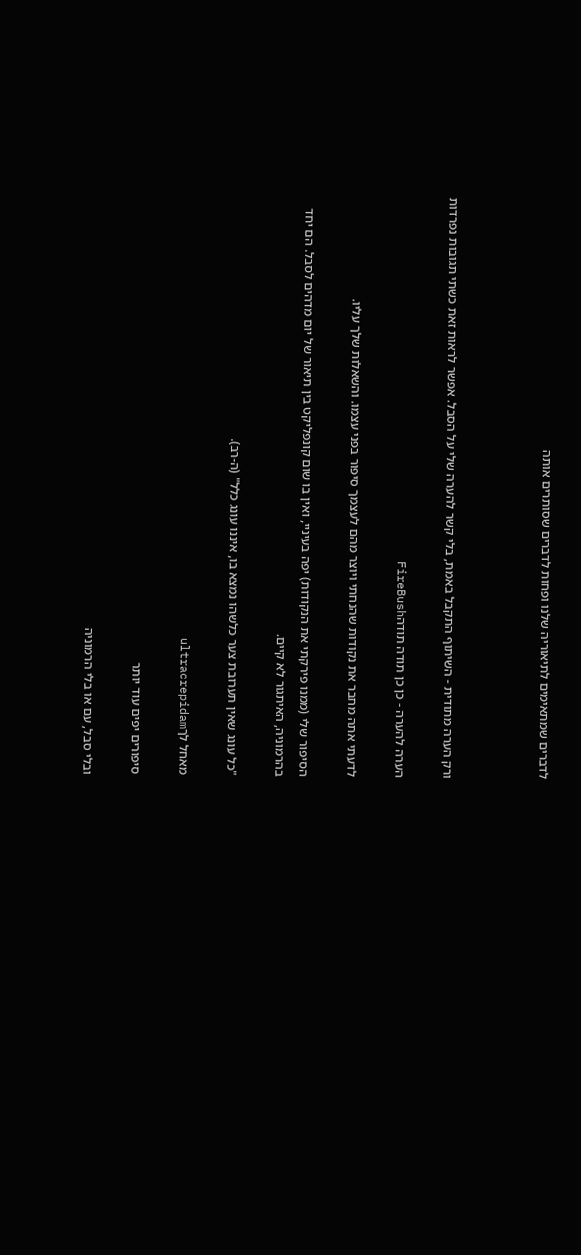לדברים שמתאימים לתיאוריה שלנו ופחות לדברים שסותרים אותה



ורק הערה מתודית - השיתוף התקבל באמת, בלי קשר להערה שלי על הסבל. אפשר לראות זאת כשתי תגובות נפרדות

הערה להערה - כן כן תודה תודהFireBush

לדעתי אתה מחבר את נקודות שהנחתי ויוצר מהם לעצמך סיפור בפני עצמו. והשאלות שלך עליו.

הסיפור שלי (ממנו פירקתי את הנקודות) יפה בעיניי, ואין בו שום קונפליקט בין תיאור של יום מדהים לסבל. הם יחד בהרמוניה, האיתגור לא קיים.

"כל עונג שאין תערובת צער כלשהו נמצא בו, איננו עונג כלל" (ה-רב).

מאחל לךultracrepidam

סיפורים יפים עוד יותר

ובלי סבל, עם או בלי הרמוניה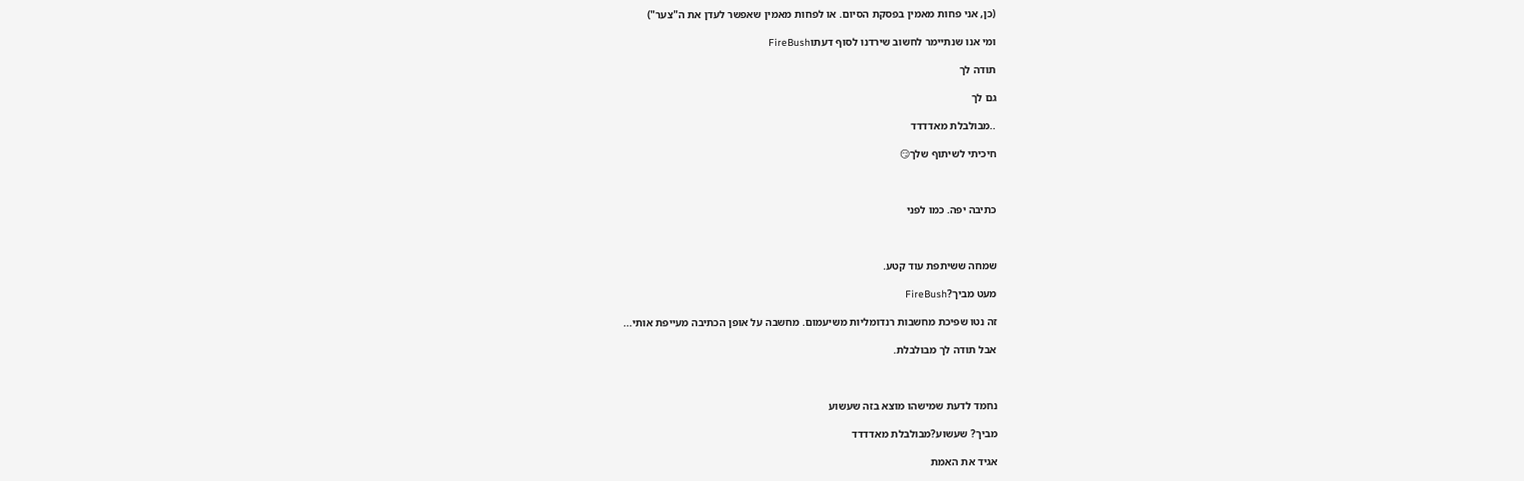(כן, אני פחות מאמין בפסקת הסיום. או לפחות מאמין שאפשר לעדן את ה"צער")

ומי אנו שנתיימר לחשוב שירדנו לסוף דעתוFireBush

תודה לך

גם לך

..מבולבלת מאדדדד

חיכיתי לשיתוף שלך😏



כתיבה יפה. כמו לפני



שמחה ששיתפת עוד קטע.

מעט מביך?FireBush

זה נטו שפיכת מחשבות רנדומליות משיעמום. מחשבה על אופן הכתיבה מעייפת אותי...

אבל תודה לך מבולבלת.



נחמד לדעת שמישהו מוצא בזה שעשוע

מביך? שעשוע?מבולבלת מאדדדד

אגיד את האמת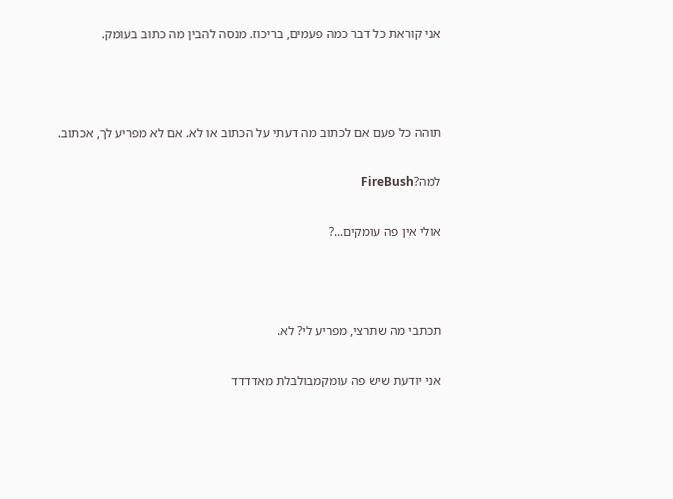אני קוראת כל דבר כמה פעמים, בריכוז. מנסה להבין מה כתוב בעומק.



תוהה כל פעם אם לכתוב מה דעתי על הכתוב או לא. אם לא מפריע לך, אכתוב.

למה?FireBush

אולי אין פה עומקים...?



תכתבי מה שתרצי, מפריע לי? לא.

אני יודעת שיש פה עומקמבולבלת מאדדדד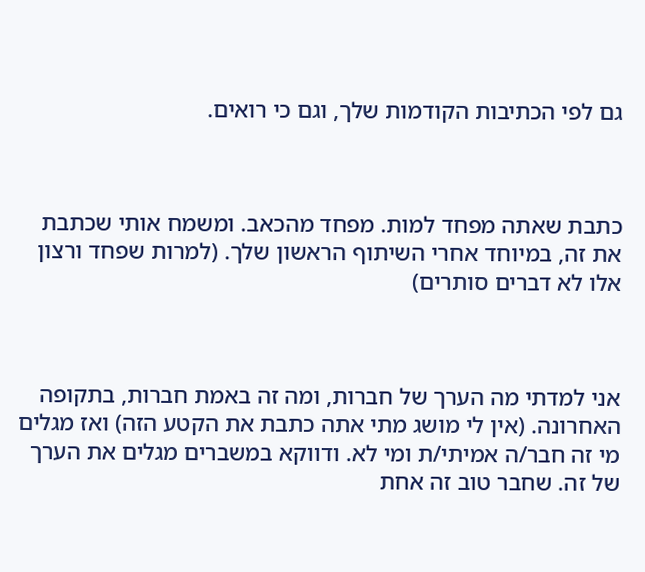גם לפי הכתיבות הקודמות שלך, וגם כי רואים.



כתבת שאתה מפחד למות. מפחד מהכאב. ומשמח אותי שכתבת את זה, במיוחד אחרי השיתוף הראשון שלך. (למרות שפחד ורצון אלו לא דברים סותרים)



אני למדתי מה הערך של חברות, ומה זה באמת חברות, בתקופה האחרונה. (אין לי מושג מתי אתה כתבת את הקטע הזה) ואז מגלים מי זה חבר/ה אמיתי/ת ומי לא. ודווקא במשברים מגלים את הערך של זה. שחבר טוב זה אחת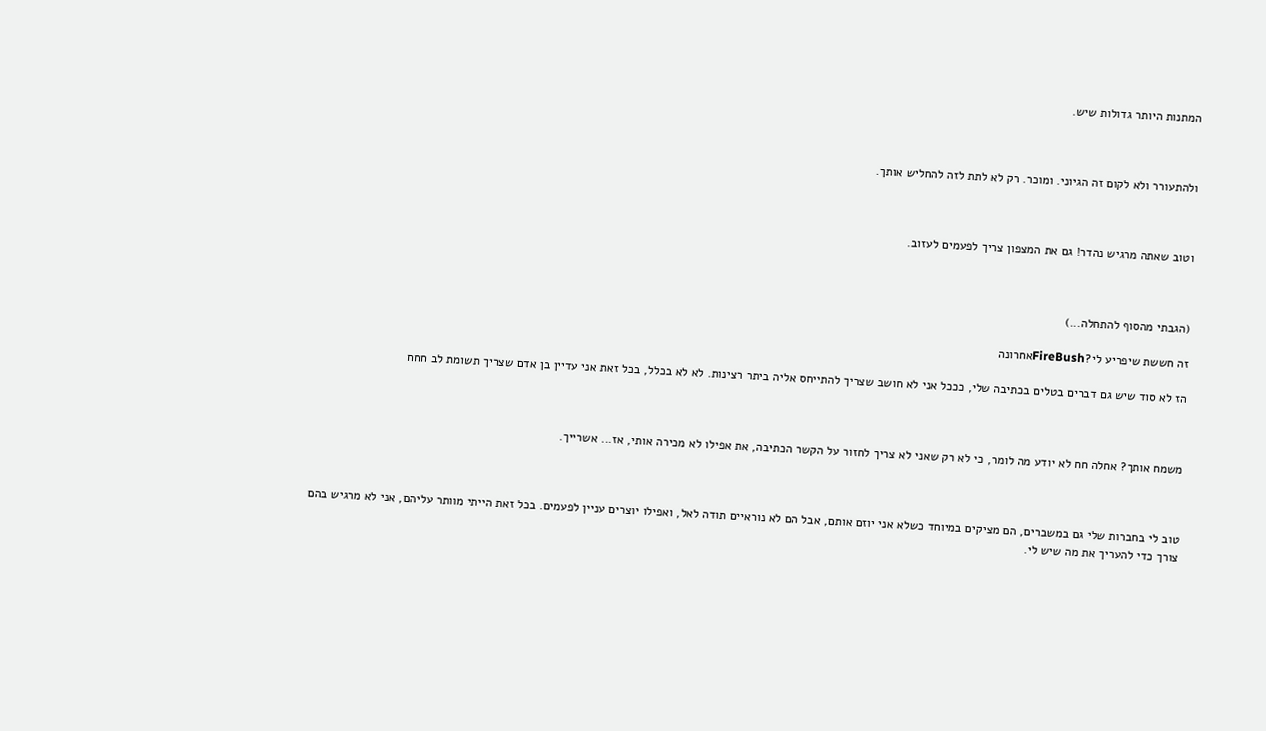המתנות היותר גדולות שיש.



ולהתעורר ולא לקום זה הגיוני. ומוכר. רק לא לתת לזה להחליש אותך.



וטוב שאתה מרגיש נהדר! גם את המצפון צריך לפעמים לעזוב.



(הגבתי מהסוף להתחלה...)

זה חששת שיפריע לי?FireBushאחרונה

הז לא סוד שיש גם דברים בטלים בכתיבה שלי, כככל אני לא חושב שצריך להתייחס אליה ביתר רצינות. לא לא בכלל, בכל זאת אני עדיין בן אדם שצריך תשומת לב חחח



משמח אותך? אחלה חח לא יודע מה לומר, כי לא רק שאני לא צריך לחזור על הקשר הכתיבה, את אפילו לא מכירה אותי, אז... אשרייך.



טוב לי בחברות שלי גם במשברים, הם מציקים במיוחד כשלא אני יוזם אותם, אבל הם לא נוראיים תודה לאל, ואפילו יוצרים עניין לפעמים. בכל זאת הייתי מוותר עליהם, אני לא מרגיש בהם צורך כדי להעריך את מה שיש לי.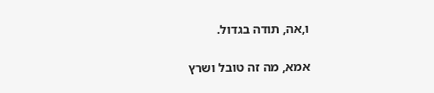ו,אה, תודה בגדול.

אמא, מה זה טובל ושרץ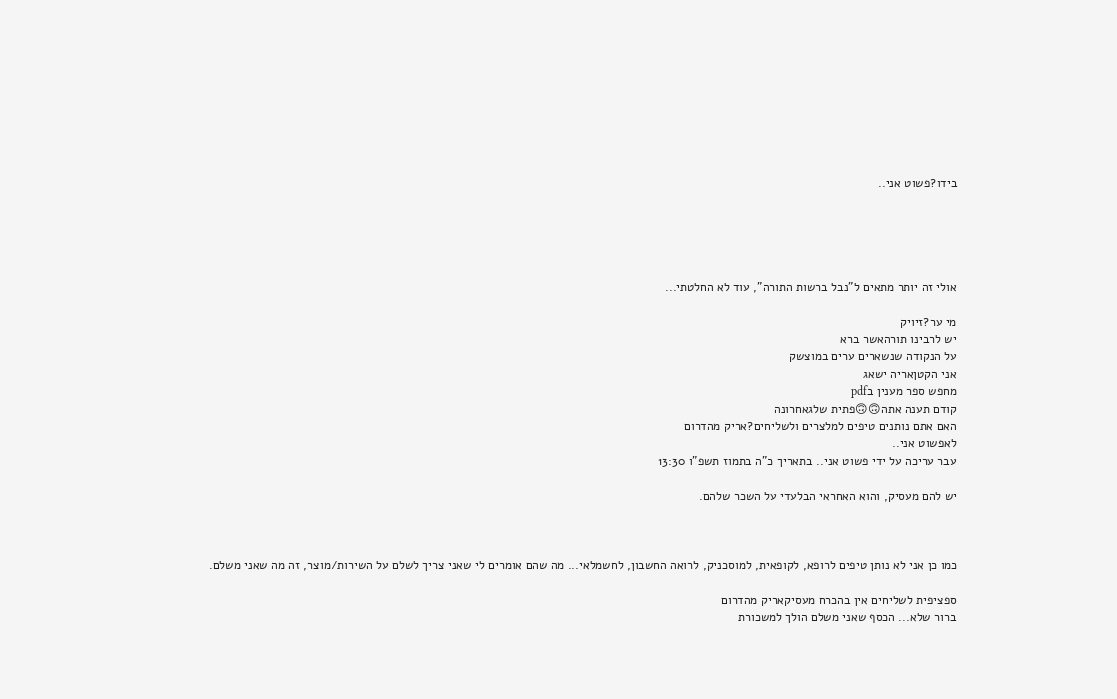בידו?פשוט אני..





אולי זה יותר מתאים ל"נבל ברשות התורה", עוד לא החלטתי...

מי ער?זיויק
יש לרבינו תורהאשר ברא
על הנקודה שנשארים ערים במוצשק
אני הקטןאריה ישאג
מחפש ספר מענין בpdf
קודם תענה אתה🙃🙃פתית שלגאחרונה
האם אתם נותנים טיפים למלצרים ולשליחים?אריק מהדרום
לאפשוט אני..
עבר עריכה על ידי פשוט אני.. בתאריך כ"ה בתמוז תשפ"ו 13:30

יש להם מעסיק, והוא האחראי הבלעדי על השכר שלהם.



כמו כן אני לא נותן טיפים לרופא, לקופאית, למוסכניק, לרואה החשבון, לחשמלאי... מה שהם אומרים לי שאני צריך לשלם על השירות/מוצר, זה מה שאני משלם.

ספציפית לשליחים אין בהכרח מעסיקאריק מהדרום
ברור שלא... הכסף שאני משלם הולך למשכורת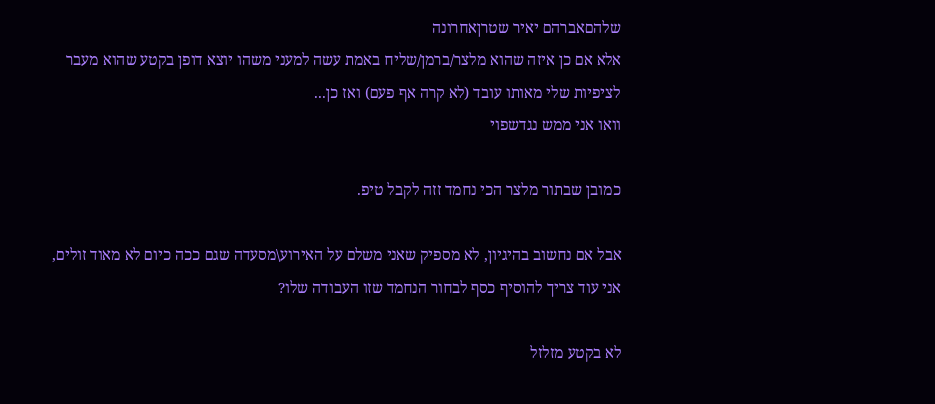שלהםאברהם יאיר שטרןאחרונה
אלא אם כן איזה שהוא מלצר/ברמן/שליח באמת עשה למעני משהו יוצא דופן בקטע שהוא מעבר לציפיות שלי מאותו עובד (לא קרה אף פעם) ואז כן...
וואו אני ממש נגדשפוי

כמובן שבתור מלצר הכי נחמד זזה לקבל טיפ.

אבל אם נחשוב בהיגיון, לא מספיק שאני משלם על האירוע\מסעדה שגם ככה כיום לא מאוד זולים, אני עוד צריך להוסיף כסף לבחור הנחמד שזו העבודה שלו?

לא בקטע מזלזל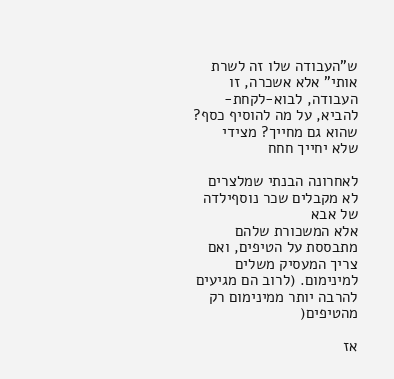ש"העבודה שלו זה לשרת אותי" אלא אשכרה, זו העבודה, לבוא-לקחת-להביא, על מה להוסיף כסף? שהוא גם מחייך? מצידי שלא יחייך חחח

לאחרונה הבנתי שמלצרים לא מקבלים שכר נוסףילדה של אבא
אלא המשכורת שלהם מתבססת על הטיפים, ואם צריך המעסיק משלים למינימום. (לרוב הם מגיעים להרבה יותר ממינימום רק מהטיפים(

אז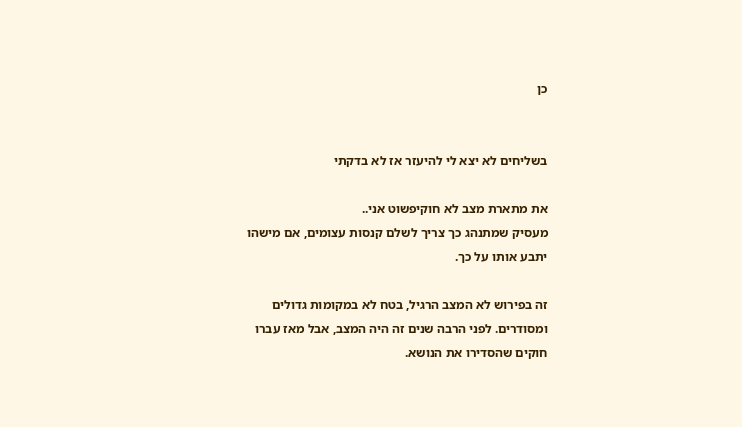כן


בשליחים לא יצא לי להיעזר אז לא בדקתי

את מתארת מצב לא חוקיפשוט אני..
מעסיק שמתנהג כך צריך לשלם קנסות עצומים, אם מישהו יתבע אותו על כך.

זה בפירוש לא המצב הרגיל, בטח לא במקומות גדולים ומסודרים. לפני הרבה שנים זה היה המצב, אבל מאז עברו חוקים שהסדירו את הנושא.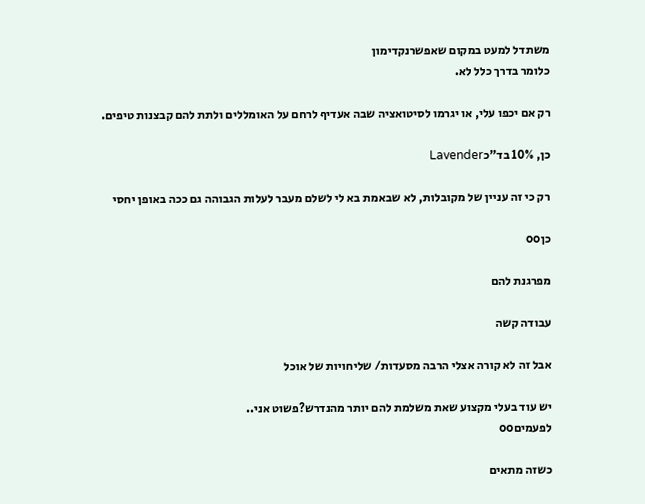משתדל למעט במקום שאפשרנקדימון
כלומר בדרך כלל לא.

רק אם יכפו עלי, או יגרמו לסיטואציה שבה אעדיף לרחם על האומללים ולתת להם קבצנות טיפים.

כן, 10% בד"כLavender

רק כי זה עניין של מקובלות, לא שבאמת בא לי לשלם מעבר לעלות הגבוהה גם ככה באופן יחסי

כןoo

מפרגנת להם

עבודה קשה

אבל זה לא קורה אצלי הרבה מסעדות/ שליחויות של אוכל

יש עוד בעלי מקצוע שאת משלמת להם יותר מהנדרש?פשוט אני..
לפעמיםoo

כשזה מתאים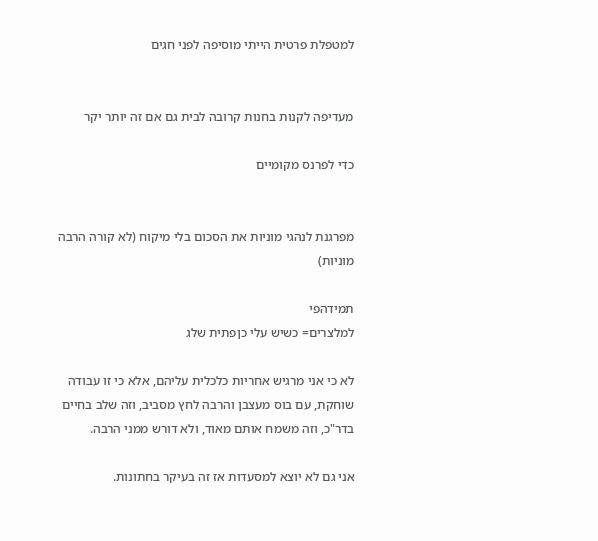למטפלת פרטית הייתי מוסיפה לפני חגים


מעדיפה לקנות בחנות קרובה לבית גם אם זה יותר יקר

כדי לפרנס מקומיים


מפרגנת לנהגי מוניות את הסכום בלי מיקוח (לא קורה הרבה מוניות)

תמידהפי
למלצרים= כשיש עלי כןפתית שלג

לא כי אני מרגיש אחריות כלכלית עליהם, אלא כי זו עבודה שוחקת, עם בוס מעצבן והרבה לחץ מסביב, וזה שלב בחיים בדר"כ, וזה משמח אותם מאוד, ולא דורש ממני הרבה.

אני גם לא יוצא למסעדות אז זה בעיקר בחתונות.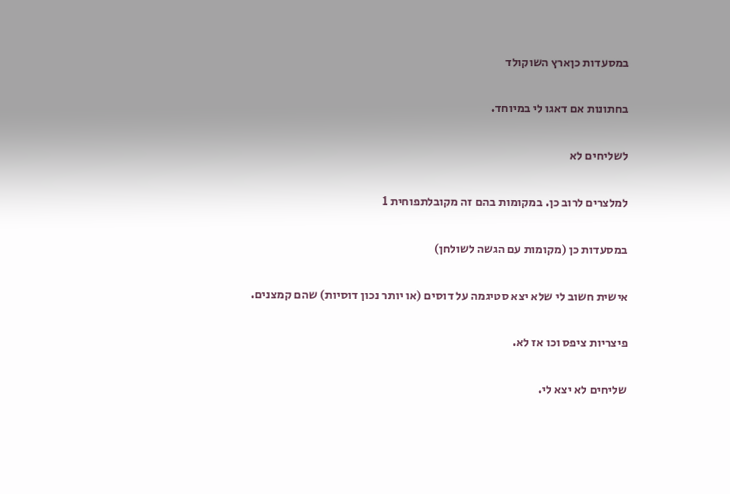במסעדות כןארץ השוקולד

בחתונות אם דאגו לי במיוחד.

לשליחים לא

למלצרים לרוב כן. במקומות בהם זה מקובלתפוחית 1

במסעדות כן (מקומות עם הגשה לשולחן)

אישית חשוב לי שלא יצא סטיגמה על דוסים (או יותר נכון דוסיות) שהם קמצנים.

פיצריות ציפס וכו אז לא.

שליחים לא יצא לי.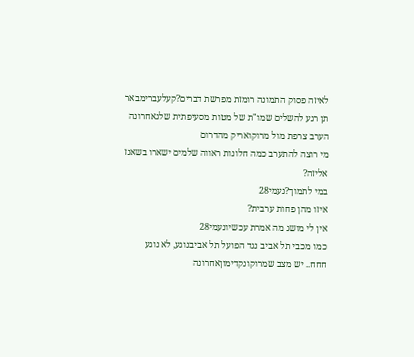לאיזה פסוק התמונה רומזת מפרשת דברים?קעלעברימבאר
תן רגע להשלים שמו"ת של מטות מסעיפתית שלגאחרונה
הערב צרפת מול מרוקואריק מהדרום
מי רוצה להתערב כמה חלונות ראווה שלמים ישארו בשאנז אליזה?
במי לתמוך?נעמי28
איזו מהן פחות ערבית?
אין לי מושג מה אמרת עכשיונעמי28
כמו מכבי תל אביב נגד הפועל תל אביבנוגע, לא נוגע
חחח.. יש מצב שמרוקונקדימוןאחרונה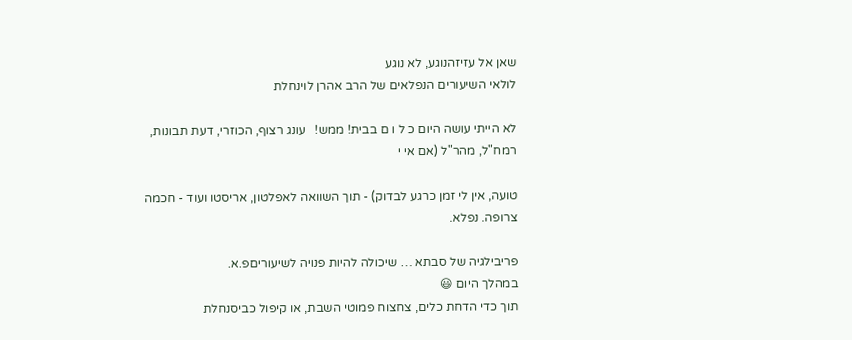שאן אל עזיזהנוגע, לא נוגע
לולאי השיעורים הנפלאים של הרב אהרן לוינחלת

לא הייתי עושה היום כ ל ו ם בבית! ממש!   עונג רצוף, הכוזרי, דעת תבונות, רמח"ל, מהר"ל (אם אי י

טועה, אין לי זמן כרגע לבדוק) - תוך השוואה לאפלטון, אריסטו ועוד - חכמה צרופה. נפלא.

פריבילגיה של סבתא … שיכולה להיות פנויה לשיעוריםפ.א.
במהלך היום 😃
תוך כדי הדחת כלים, צחצוח פמוטי השבת, או קיפול כביסנחלת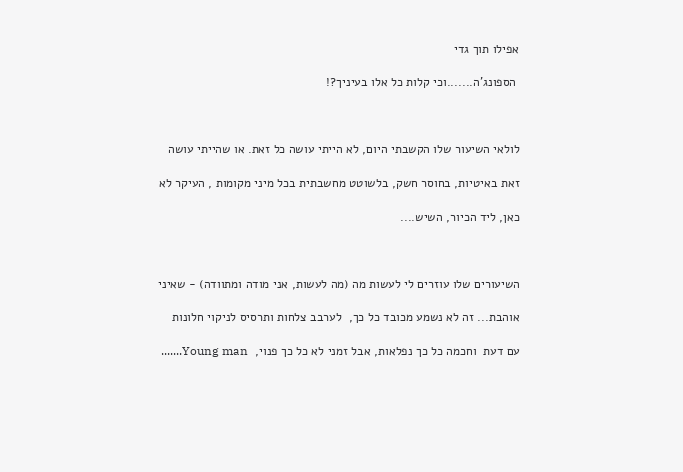אפילו תוך גדי

 הספונג'ה.......וכי קלות כל אלו בעיניך?!



לולאי השיעור שלו הקשבתי היום, לא הייתי עושה כל זאת. או שהייתי עושה

זאת באיטיות, בחוסר חשק, בלשוטט מחשבתית בכל מיני מקומות , העיקר לא

כאן, ליד הכיור, השיש....



השיעורים שלו עוזרים לי לעשות מה (מה לעשות, אני מודה ומתוודה) - שאיני

אוהבת... זה לא נשמע מכובד כל כך,  לערבב צלחות ותרסיס לניקוי חלונות

עם דעת  וחכמה כל כך נפלאות, אבל זמני לא כל כך פנוי,  Young man.......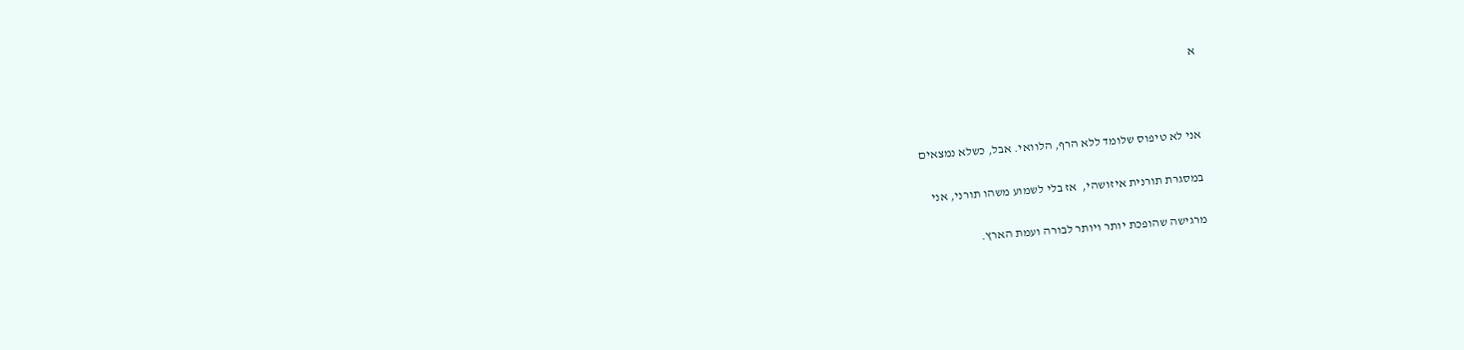א



אני לא טיפוס שלומד ללא הרף, הלוואי. אבל, כשלא נמצאים

במסגרת תורנית איזושהי,  אז בלי לשמוע משהו תורני, אני

מרגישה שהופכת יותר ויותר לבורה ועמת הארץ.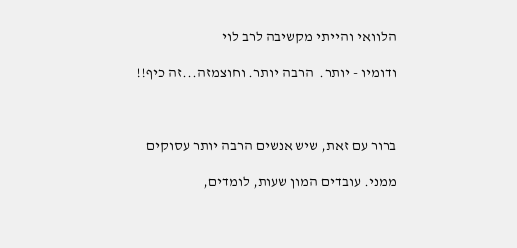הלוואי והייתי מקשיבה לרב לוי

ודומיו - יותר.  הרבה יותר. וחוצמזה...זה כיף!!



ברור עם זאת, שיש אנשים הרבה יותר עסוקים

ממני. עובדים המון שעות, לומדים,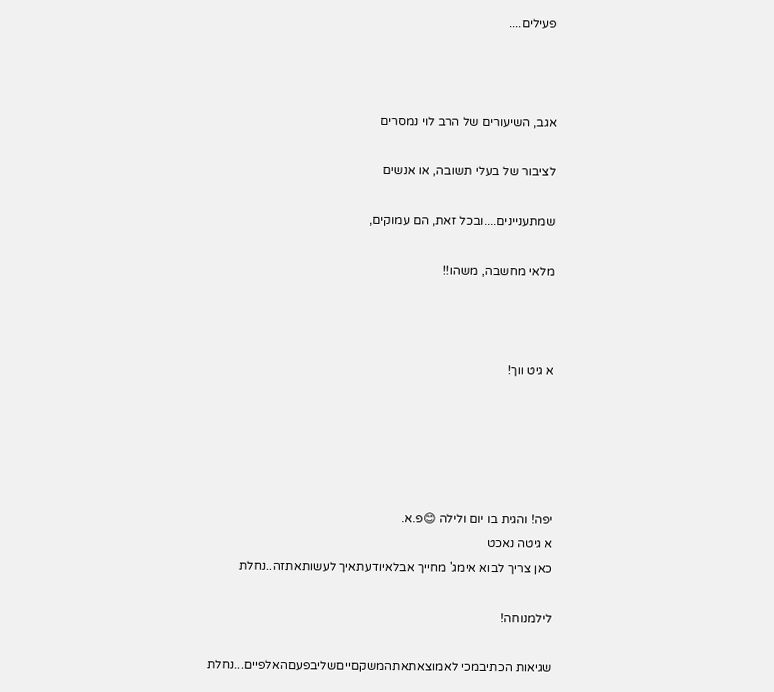פעילים....



אגב, השיעורים של הרב לוי נמסרים

לציבור של בעלי תשובה, או אנשים

שמתעניינים....ובכל זאת, הם עמוקים,

מלאי מחשבה, משהו!!



א גיט ווך!





יפה! והגית בו יום ולילה 😊פ.א.
א גיטה נאכט
כאן צריך לבוא אימג' מחייך אבלאיודעתאיך לעשותאתזה..נחלת

לילמנוחה!

שגיאות הכתיבמכי לאמוצאתאתהמשקםייםשליבפעםהאלפיים...נחלת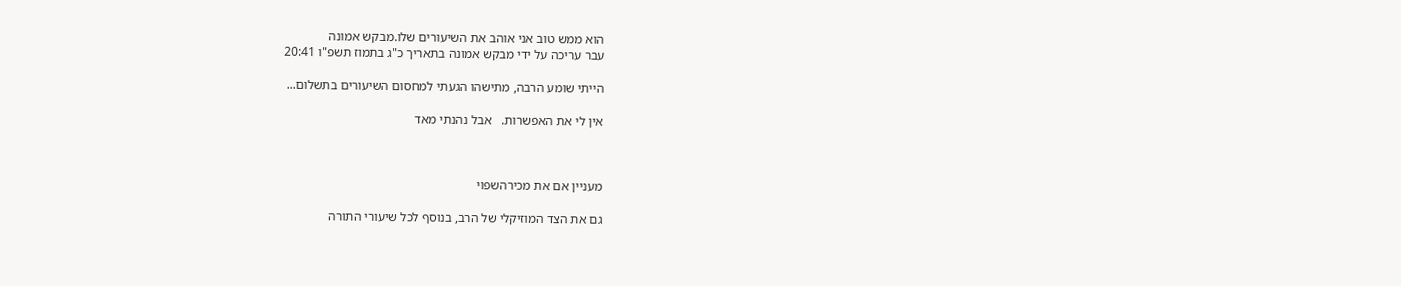הוא ממש טוב אני אוהב את השיעורים שלו.מבקש אמונה
עבר עריכה על ידי מבקש אמונה בתאריך כ"ג בתמוז תשפ"ו 20:41

הייתי שומע הרבה, מתישהו הגעתי למחסום השיעורים בתשלום...

אין לי את האפשרות.   אבל נהנתי מאד



מעניין אם את מכירהשפוי

גם את הצד המוזיקלי של הרב, בנוסף לכל שיעורי התורה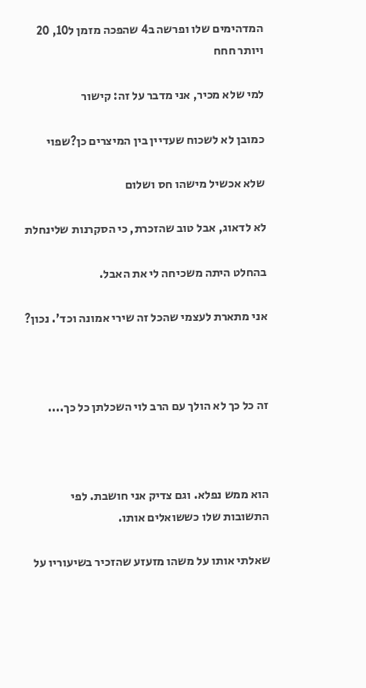המדהימים שלו ופרשה ב4 שהפכה מזמן ל10, 20 ויותר חחח

למי שלא מכיר, אני מדבר על זה: קישור

כמובן לא לשכוח שעדיין בין המיצרים כן?שפוי

שלא אכשיל מישהו חס ושלום

לא לדאוג, אבל טוב שהזכרת, כי הסקרנות שלינחלת

בהחלט היתה משכיחה לי את האבל.

אני מתארת לעצמי שהכל זה שירי אמונה וכד'. נכון?



זה כל כך לא הולך עם הרב לוי השכלתן כל כך....



הוא ממש נפלא. וגם צדיק אני חושבת. לפי התשובות שלו כששואלים אותו.

שאלתי אותו על משהו מזעזע שהזכיר בשיעוריו על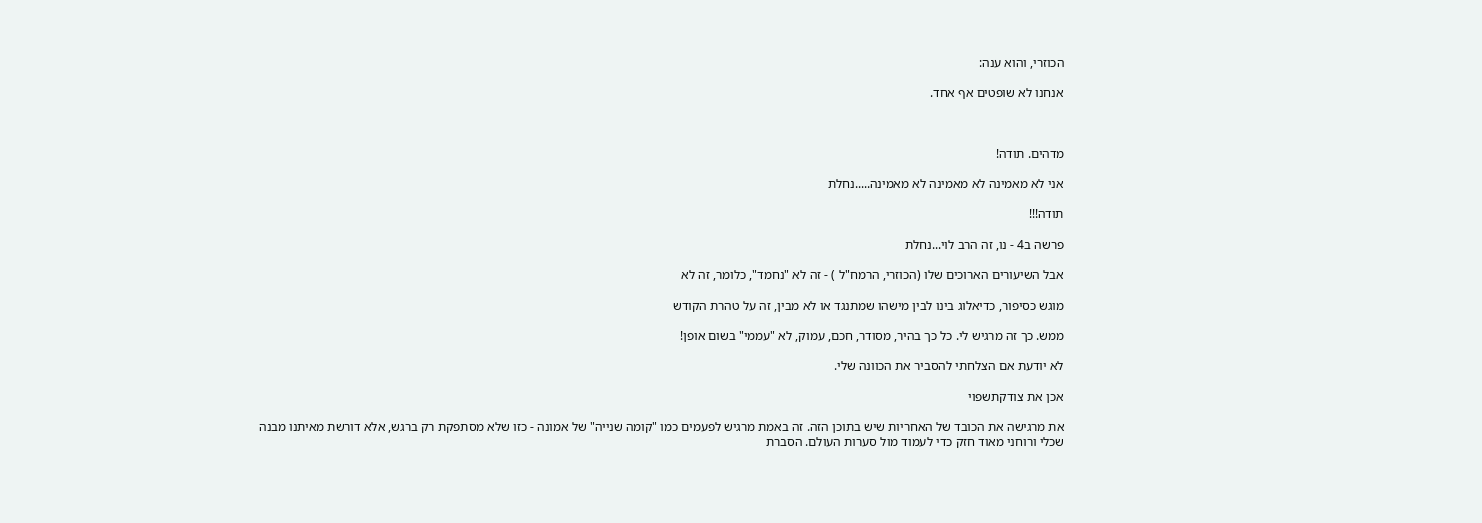הכוזרי, והוא ענה:

אנחנו לא שופטים אף אחד.



מדהים. תודה!

אני לא מאמינה לא מאמינה לא מאמינה.....נחלת

תודה!!!

פרשה ב4 - נו, זה הרב לוי...נחלת

אבל השיעורים הארוכים שלו (הכוזרי, הרמח"ל ) - זה לא "נחמד", כלומר, זה לא

מוגש כסיפור, כדיאלוג בינו לבין מישהו שמתנגד או לא מבין, זה על טהרת הקודש

ממש. כך זה מרגיש לי. כל כך בהיר, מסודר, חכם, עמוק, לא "עממי" בשום אופן!

לא יודעת אם הצלחתי להסביר את הכוונה שלי.

אכן את צודקתשפוי

את מרגישה את הכובד של האחריות שיש בתוכן הזה. זה באמת מרגיש לפעמים כמו "קומה שנייה" של אמונה - כזו שלא מסתפקת רק ברגש, אלא דורשת מאיתנו מבנה שכלי ורוחני מאוד חזק כדי לעמוד מול סערות העולם. הסברת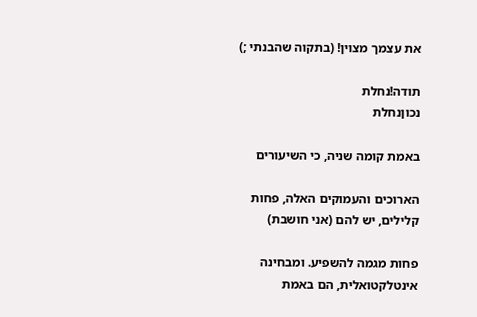את עצמך מצוין! (בתקוה שהבנתי ;)

תודה!נחלת
נכוןנחלת

באמת קומה שניה, כי השיעורים

הארוכים והעמוקים האלה, פחות קלילים, יש להם (אני חושבת)

פחות מגמה להשפיע. ומבחינה אינטלקטואלית, הם באמת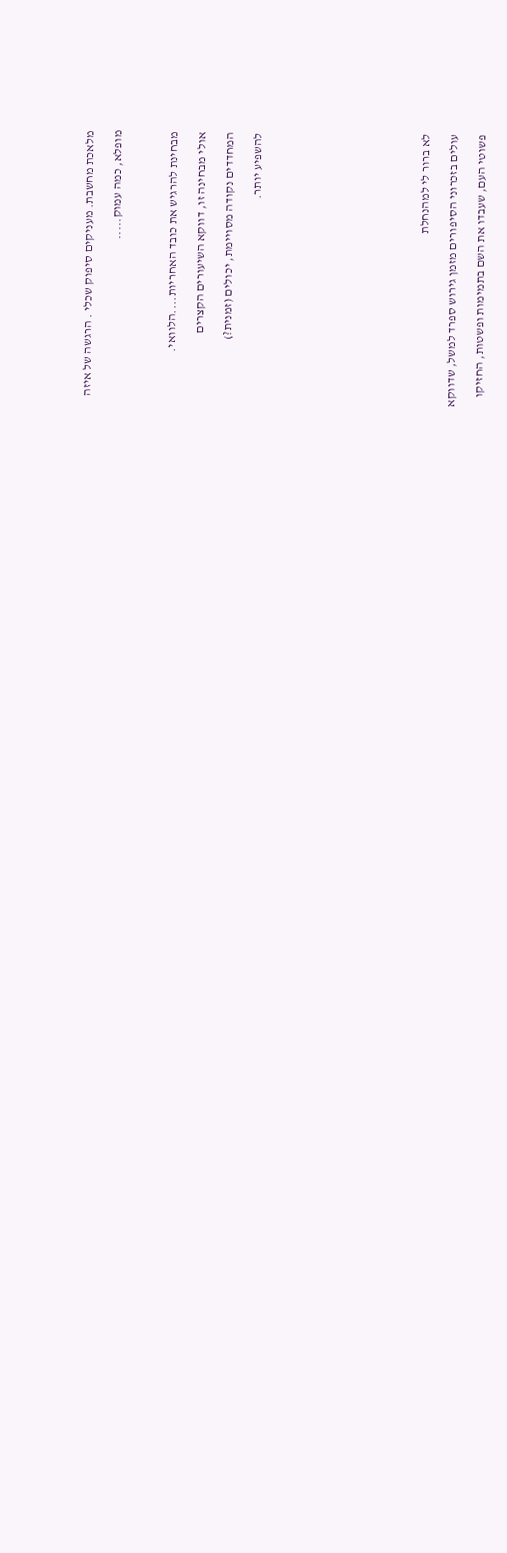מלאכת מחשבת. מעניקים סיפוק שכלי . הרגשה של איזה

מופלא, כמה עמוק.....



מבחינת להרגיש את כובד האחריות....הלוואי.

אולי מבחינה זו, דווקא השיעורים הקצרים

המחדדים נקודה מסויימת, יכולים (זמנית?)

להשפיע יותר.











לא ברור לי למהנחלת

עולים בזכרוני הסיפורים מזמן גירוש ספרד למשל, שדווקא

פשוטי העם, שעבדו את השם בתמימות ופשטות, החזיקו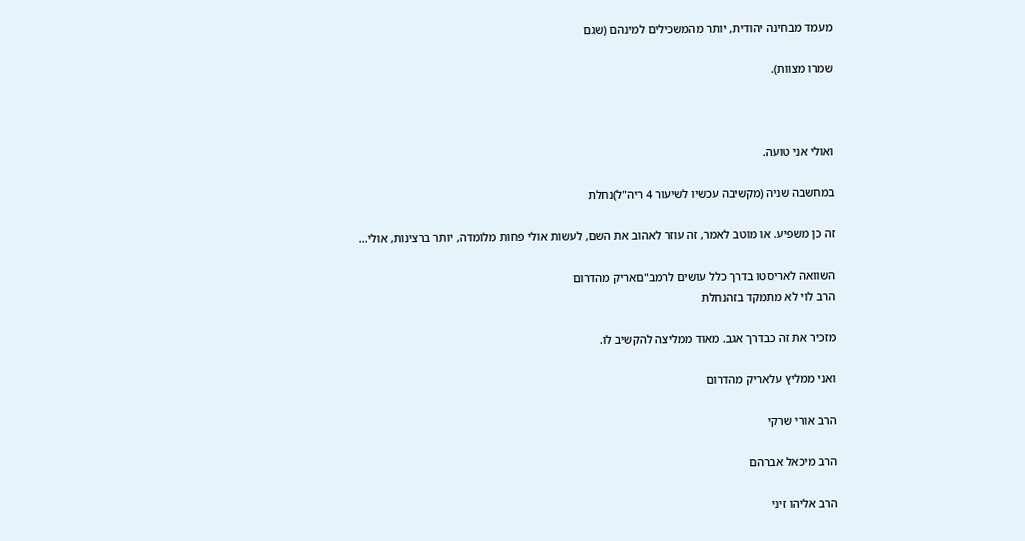מעמד מבחינה יהודית, יותר מהמשכילים למינהם (שגם

שמרו מצוות).



ואולי אני טועה.

במחשבה שניה (מקשיבה עכשיו לשיעור 4 ריה"ל)נחלת

זה כן משפיע. או מוטב לאמר, זה עוזר לאהוב את השם, לעשות אולי פחות מלומדה, יותר ברצינות, אולי...

השוואה לאריסטו בדרך כלל עושים לרמב"םאריק מהדרום
הרב לוי לא מתמקד בזהנחלת

מזכיר את זה כבדרך אגב. מאוד ממליצה להקשיב לו.

ואני ממליץ עלאריק מהדרום

הרב אורי שרקי

הרב מיכאל אברהם

הרב אליהו זיני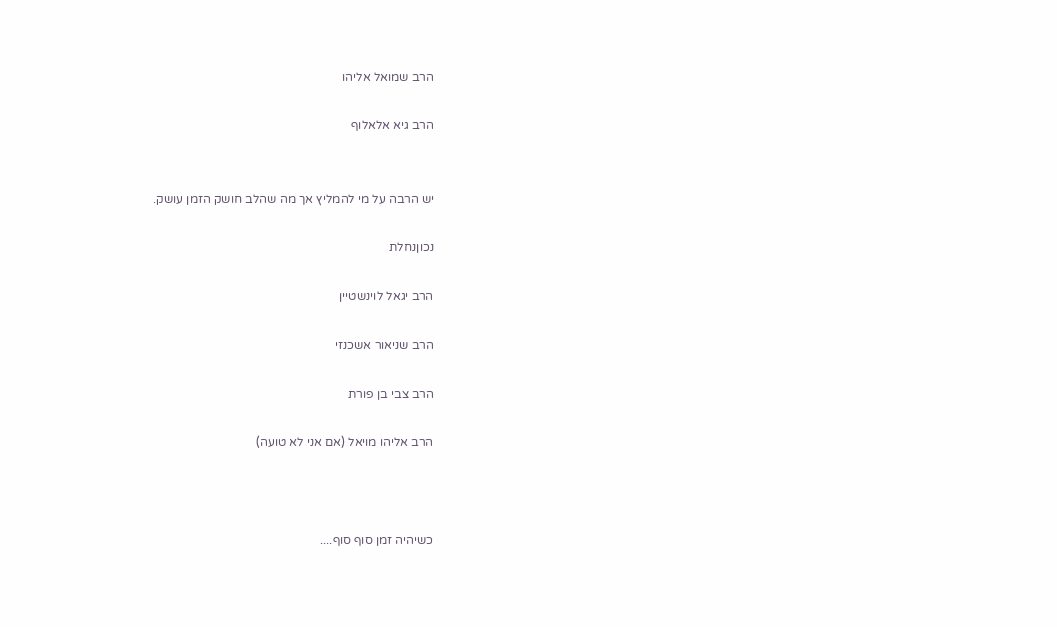הרב שמואל אליהו

הרב גיא אלאלוף


יש הרבה על מי להמליץ אך מה שהלב חושק הזמן עושק.

נכוןנחלת

הרב יגאל לוינשטיין

הרב שניאור אשכנזי

הרב צבי בן פורת

הרב אליהו מויאל (אם אני לא טועה)



כשיהיה זמן סוף סוף....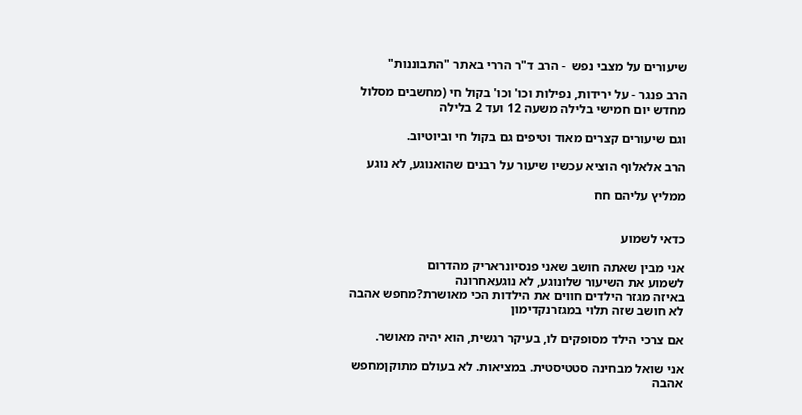שיעורים על מצבי נפש  - הרב ד"ר הררי באתר "התבוננות"

הרב פנגר - על ירידות, נפילות וכו' וכו' בקול חי (מחשבים מסלול מחדש יום חמישי בלילה משעה 12 ועד 2 בלילה

וגם שיעורים קצרים מאוד וטיפים גם בקול חי וביוטיוב.

הרב אלאלוף הוציא עכשיו שיעור על רבנים שהואנוגע, לא נוגע

ממליץ עליהם חח


כדאי לשמוע

אני מבין שאתה חושב שאני פנסיונראריק מהדרום
לשמוע את השיעור שלונוגע, לא נוגעאחרונה
באיזה מגזר הילדים חווים את הילדות הכי מאושרת?מחפש אהבה
לא חושב שזה תלוי במגזרנקדימון

אם צרכי הילד מסופקים לו, בעיקר רגשית, הוא יהיה מאושר.

אני שואל מבחינה סטטיסטית. במציאות. לא בעולם מתוקןמחפש אהבה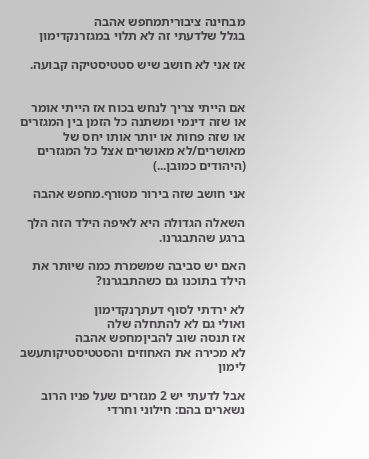מבחינה ציבוריתמחפש אהבה
בגלל שלדעתי זה לא תלוי במגזרנקדימון

אז אני לא חושב שיש סטטיסטיקה קבועה.


אם הייתי צריך לנחש בכוח אז הייתי אומר או שזה דינמי ומשתנה כל הזמן בין המגזרים או שזה פחות או יותר אותו יחס של מאושרים/לא מאושרים אצל כל המגזרים (היהודים כמובן...)

אני חושב שזה בירור מטורף.מחפש אהבה

השאלה הגדולה היא לאיפה הילד הזה הלך ברגע שהתבגרנו.

האם יש סביבה שמשמרת כמה שיותר את הילד בתוכנו גם כשהתבגרנו?

לא ירדתי לסוף דעתךנקדימון
ואולי גם לא להתחלה שלה
אז תנסה שוב להביןמחפש אהבה
לא מכירה את האחוזים והסטטיסטיקותעשב לימון

אבל לדעתי יש 2 מגזרים שעל פניו הרוב נשארים בהם: חילוני וחרדי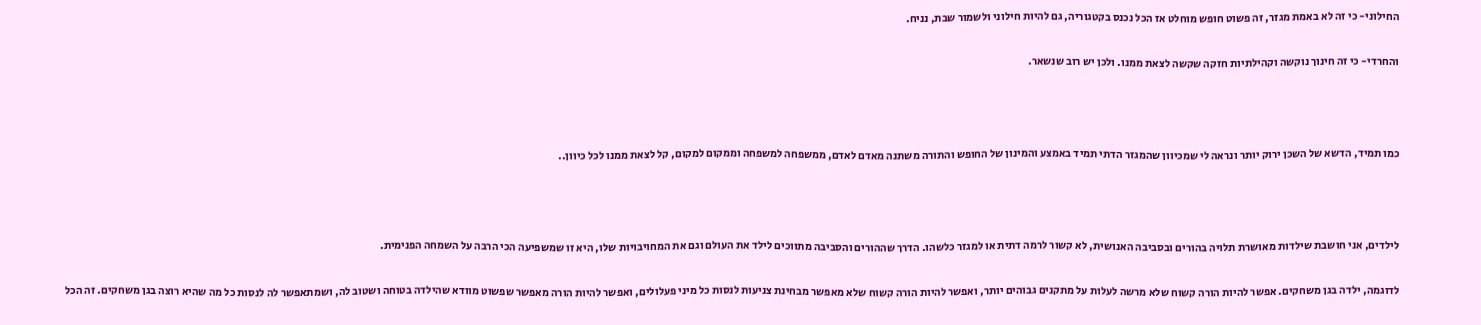החילוני- כי זה לא באמת מגזר, זה פשוט חופש מוחלט אז הכל נכנס בקטגוריה, גם להיות חילוני ולשמור שבת, נניח.

והחרדי- כי זה חינוך נוקשה וקהילתיות חזקה שקשה לצאת ממנו. ולכן יש רוב שנשאר.



כמו תמיד, הדשא של השכן ירוק יותר ונראה לי שמכיוון שהמגזר הדתי תמיד באמצע והמינון של החופש והתורה משתנה מאדם לאדם, ממשפחה למשפחה וממקום למקום, קל לצאת ממנו לכל כיוון..



לילדים, אני חושבת שילדות מאושרת תלויה בהורים ובסביבה האנושית, לא קשור לרמה דתית או למגזר כלשהו. הדרך שההורים והסביבה מתווכים לילד את העולם וגם את המחויבויות שלו, היא זו שמשפיעה הכי הרבה על השמחה הפנימית.

לדוגמה, ילדה בגן משחקים. אפשר להיות הורה קשוח שלא מרשה לעלות על מתקנים גבוהים יותר, ואפשר להיות הורה קשוח שלא מאפשר מבחינת צניעות לנסות כל מיני פעלולים, ואפשר להיות הורה מאפשר שפשוט מוודא שהילדה בטוחה ושטוב לה, ושמתאפשר לה לנסות כל מה שהיא רוצה בגן משחקים. זה הכל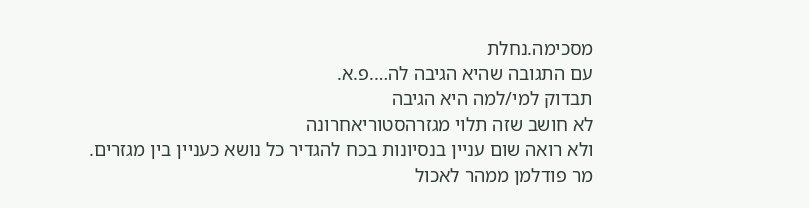מסכימה.נחלת
עם התגובה שהיא הגיבה לה….פ.א.
תבדוק למי/למה היא הגיבה
לא חושב שזה תלוי מגזרהסטוריאחרונה
ולא רואה שום עניין בנסיונות בכח להגדיר כל נושא כעניין בין מגזרים.
מר פודלמן ממהר לאכול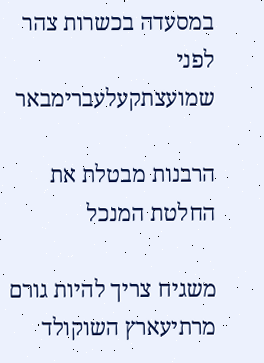במסעדה בכשרות צהר לפני שמועצתקעלעברימבאר

הרבנות מבטלת את החלטת המנכל

משגיח צריך להיות גורם מרתיעארץ השוקולד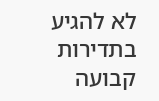לא להגיע בתדירות קבועה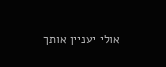אולי יעניין אותך